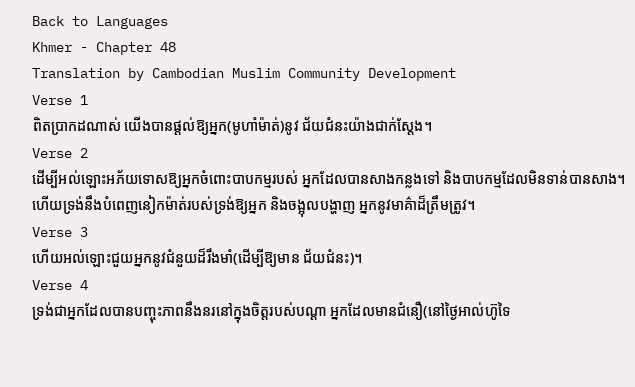Back to Languages
Khmer - Chapter 48
Translation by Cambodian Muslim Community Development
Verse 1
ពិតប្រាកដណាស់ យើងបានផ្ដល់ឱ្យអ្នក(មូហាំម៉ាត់)នូវ ជ័យជំនះយ៉ាងជាក់ស្ដែង។
Verse 2
ដើម្បីអល់ឡោះអភ័យទោសឱ្យអ្នកចំពោះបាបកម្មរបស់ អ្នកដែលបានសាងកន្លងទៅ និងបាបកម្មដែលមិនទាន់បានសាង។ ហើយទ្រង់នឹងបំពេញនៀកម៉ាត់របស់ទ្រង់ឱ្យអ្នក និងចង្អុលបង្ហាញ អ្នកនូវមាគ៌ាដ៏ត្រឹមត្រូវ។
Verse 3
ហើយអល់ឡោះជួយអ្នកនូវជំនួយដ៏រឹងមាំ(ដើម្បីឱ្យមាន ជ័យជំនះ)។
Verse 4
ទ្រង់ជាអ្នកដែលបានបញ្ចុះភាពនឹងនរនៅក្នុងចិត្ដរបស់បណ្ដា អ្នកដែលមានជំនឿ(នៅថ្ងៃអាល់ហ៊ូទៃ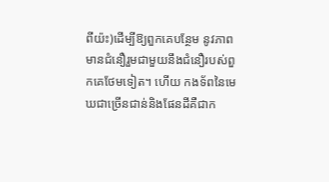ពីយ៉ះ)ដើម្បីឱ្យពួកគេបន្ថែម នូវភាពមានជំនឿរួមជាមួយនឹងជំនឿរបស់ពួកគេថែមទៀត។ ហើយ កងទ័ពនៃមេឃជាច្រើនជាន់និងផែនដីគឺជាក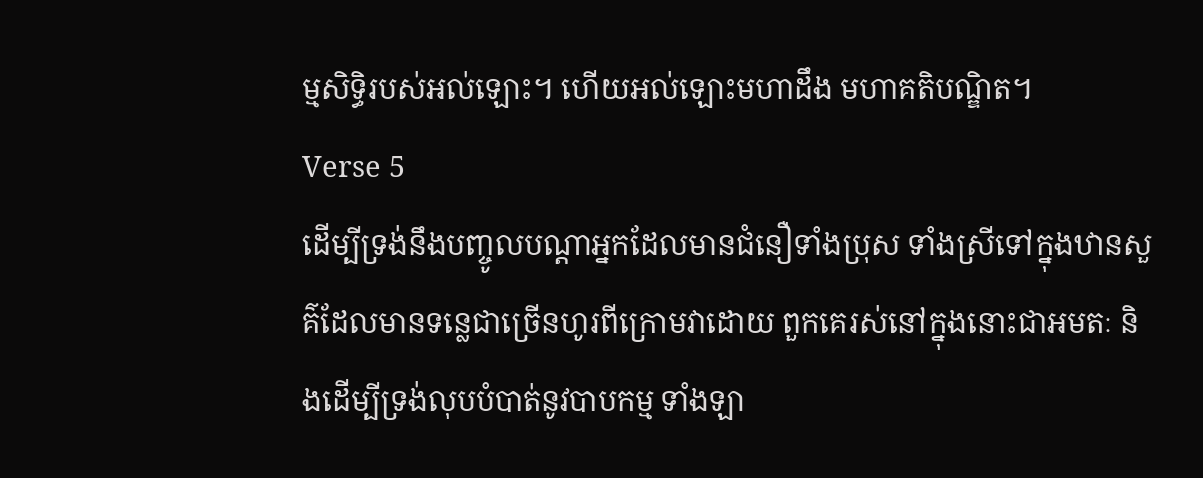ម្មសិទ្ធិរបស់អល់ឡោះ។ ហើយអល់ឡោះមហាដឹង មហាគតិបណ្ឌិត។
Verse 5
ដើម្បីទ្រង់នឹងបញ្ចូលបណ្ដាអ្នកដែលមានជំនឿទាំងប្រុស ទាំងស្រីទៅក្នុងឋានសួគ៌ដែលមានទនេ្លជាច្រើនហូរពីក្រោមវាដោយ ពួកគេរស់នៅក្នុងនោះជាអមតៈ និងដើម្បីទ្រង់លុបបំបាត់នូវបាបកម្ម ទាំងឡា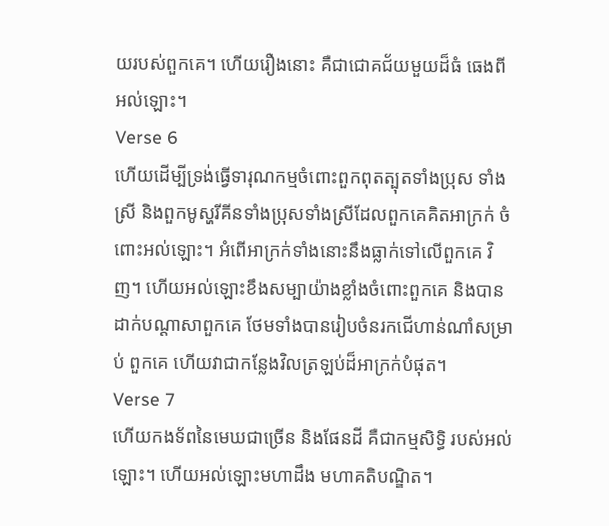យរបស់ពួកគេ។ ហើយរឿងនោះ គឺជាជោគជ័យមួយដ៏ធំ ធេងពីអល់ឡោះ។
Verse 6
ហើយដើម្បីទ្រង់ធ្វើទារុណកម្មចំពោះពួកពុតត្បុតទាំងប្រុស ទាំងស្រី និងពួកមូស្ហរីគីនទាំងប្រុសទាំងស្រីដែលពួកគេគិតអាក្រក់ ចំពោះអល់ឡោះ។ អំពើអាក្រក់ទាំងនោះនឹងធ្លាក់ទៅលើពួកគេ វិញ។ ហើយអល់ឡោះខឹងសម្បាយ៉ាងខ្លាំងចំពោះពួកគេ និងបាន ដាក់បណ្ដាសាពួកគេ ថែមទាំងបានរៀបចំនរកជើហាន់ណាំសម្រាប់ ពួកគេ ហើយវាជាកន្លែងវិលត្រឡប់ដ៏អាក្រក់បំផុត។
Verse 7
ហើយកងទ័ពនៃមេឃជាច្រើន និងផែនដី គឺជាកម្មសិទ្ធិ របស់អល់ឡោះ។ ហើយអល់ឡោះមហាដឹង មហាគតិបណ្ឌិត។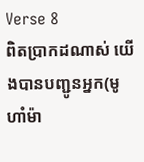Verse 8
ពិតប្រាកដណាស់ យើងបានបញ្ជូនអ្នក(មូហាំម៉ា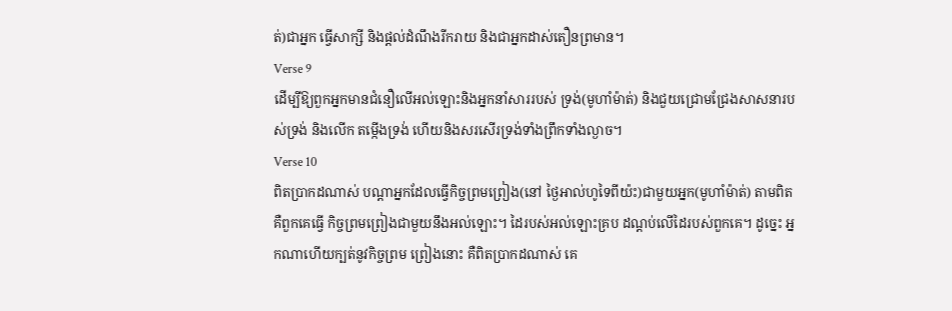ត់)ជាអ្នក ធ្វើសាក្សី និងផ្ដល់ដំណឹងរីករាយ និងជាអ្នកដាស់តឿនព្រមាន។
Verse 9
ដើម្បីឱ្យពួកអ្នកមានជំនឿលើអល់ឡោះនិងអ្នកនាំសាររបស់ ទ្រង់(មូហាំម៉ាត់) និងជួយជ្រោមជ្រែងសាសនារបស់ទ្រង់ និងលើក តម្កើងទ្រង់ ហើយនិងសរសើរទ្រង់ទាំងព្រឹកទាំងល្ងាច។
Verse 10
ពិតប្រាកដណាស់ បណ្ដាអ្នកដែលធ្វើកិច្ចព្រមព្រៀង(នៅ ថ្ងៃអាល់ហូទៃពីយ៉ះ)ជាមួយអ្នក(មូហាំម៉ាត់) តាមពិតគឺពួកគេធ្វើ កិច្ចព្រមព្រៀងជាមួយនឹងអល់ឡោះ។ ដៃរបស់អល់ឡោះគ្រប ដណ្ដប់លើដៃរបស់ពួកគេ។ ដូចេ្នះ អ្នកណាហើយក្បត់នូវកិច្ចព្រម ព្រៀងនោះ គឺពិតប្រាកដណាស់ គេ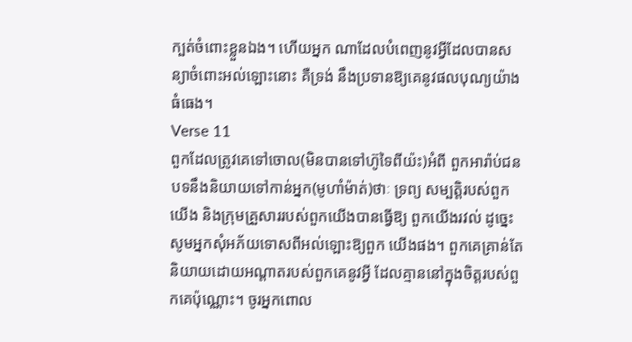ក្បត់ចំពោះខ្លួនឯង។ ហើយអ្នក ណាដែលបំពេញនូវអ្វីដែលបានសន្យាចំពោះអល់ឡោះនោះ គឺទ្រង់ នឹងប្រទានឱ្យគេនូវផលបុណ្យយ៉ាងធំធេង។
Verse 11
ពួកដែលត្រូវគេទៅចោល(មិនបានទៅហ៊ូទៃពីយ៉ះ)អំពី ពួកអារ៉ាប់ជនបទនឹងនិយាយទៅកាន់អ្នក(មូហាំម៉ាត់)ថាៈ ទ្រព្យ សម្បត្ដិរបស់ពួកយើង និងក្រុមគ្រួសាររបស់ពួកយើងបានធ្វើឱ្យ ពួកយើងរវល់ ដូចេ្នះសូមអ្នកសុំអភ័យទោសពីអល់ឡោះឱ្យពួក យើងផង។ ពួកគេគ្រាន់តែនិយាយដោយអណ្ដាតរបស់ពួកគេនូវអ្វី ដែលគ្មាននៅក្នុងចិត្ដរបស់ពួកគេប៉ុណ្ណោះ។ ចូរអ្នកពោល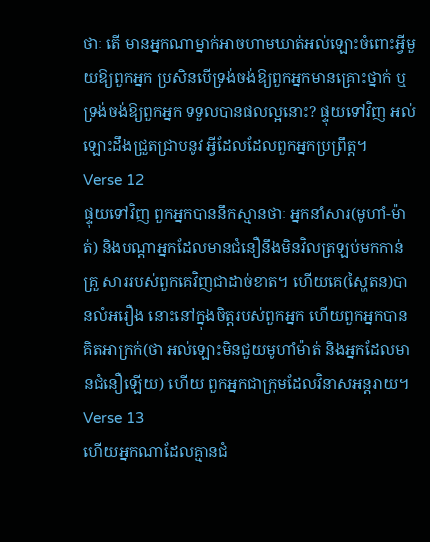ថាៈ តើ មានអ្នកណាម្នាក់អាចហាមឃាត់អល់ឡោះចំពោះអ្វីមួយឱ្យពួកអ្នក ប្រសិនបើទ្រង់ចង់ឱ្យពួកអ្នកមានគ្រោះថ្នាក់ ឬទ្រង់ចង់ឱ្យពួកអ្នក ទទួលបានផលល្អនោះ? ផ្ទុយទៅវិញ អល់ឡោះដឹងជ្រួតជ្រាបនូវ អ្វីដែលដែលពួកអ្នកប្រព្រឹត្ដ។
Verse 12
ផ្ទុយទៅវិញ ពួកអ្នកបាននឹកស្មានថាៈ អ្នកនាំសារ(មូហាំ-ម៉ាត់) និងបណ្ដាអ្នកដែលមានជំនឿនឹងមិនវិលត្រឡប់មកកាន់គ្រួ សាររបស់ពួកគេវិញជាដាច់ខាត។ ហើយគេ(ស្ហៃតន)បានលំអរឿង នោះនៅក្នុងចិត្ដរបស់ពួកអ្នក ហើយពួកអ្នកបានគិតអាក្រក់(ថា អល់ឡោះមិនជួយមូហាំម៉ាត់ និងអ្នកដែលមានជំនឿឡើយ) ហើយ ពួកអ្នកជាក្រុមដែលវិនាសអន្ដរាយ។
Verse 13
ហើយអ្នកណាដែលគ្មានជំ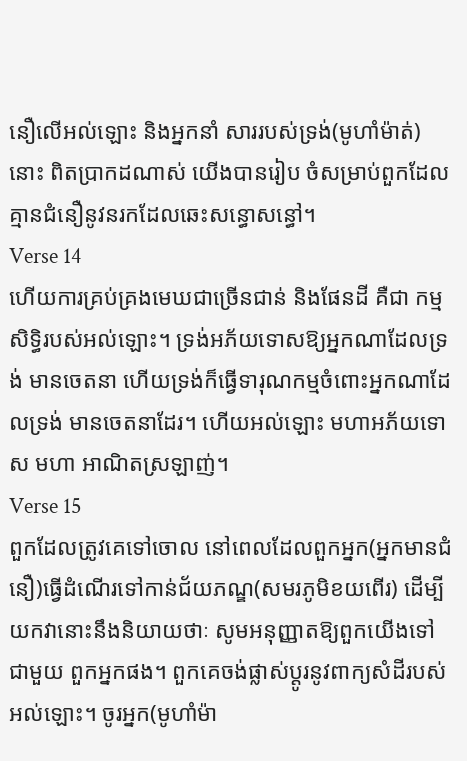នឿលើអល់ឡោះ និងអ្នកនាំ សាររបស់ទ្រង់(មូហាំម៉ាត់)នោះ ពិតប្រាកដណាស់ យើងបានរៀប ចំសម្រាប់ពួកដែលគ្មានជំនឿនូវនរកដែលឆេះសន្ធោសន្ធៅ។
Verse 14
ហើយការគ្រប់គ្រងមេឃជាច្រើនជាន់ និងផែនដី គឺជា កម្មសិទ្ធិរបស់អល់ឡោះ។ ទ្រង់អភ័យទោសឱ្យអ្នកណាដែលទ្រង់ មានចេតនា ហើយទ្រង់ក៏ធ្វើទារុណកម្មចំពោះអ្នកណាដែលទ្រង់ មានចេតនាដែរ។ ហើយអល់ឡោះ មហាអភ័យទោស មហា អាណិតស្រឡាញ់។
Verse 15
ពួកដែលត្រូវគេទៅចោល នៅពេលដែលពួកអ្នក(អ្នកមានជំនឿ)ធ្វើដំណើរទៅកាន់ជ័យភណ្ឌ(សមរភូមិខយពើរ) ដើម្បី យកវានោះនឹងនិយាយថាៈ សូមអនុញ្ញាតឱ្យពួកយើងទៅជាមួយ ពួកអ្នកផង។ ពួកគេចង់ផ្លាស់ប្ដូរនូវពាក្យសំដីរបស់អល់ឡោះ។ ចូរអ្នក(មូហាំម៉ា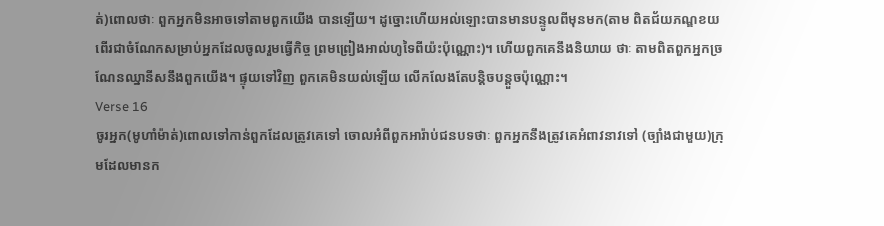ត់)ពោលថាៈ ពួកអ្នកមិនអាចទៅតាមពួកយើង បានឡើយ។ ដូច្នោះហើយអល់ឡោះបានមានបន្ទូលពីមុនមក(តាម ពិតជ័យភណ្ឌខយពើរជាចំណែកសម្រាប់អ្នកដែលចូលរួមធ្វើកិច្ច ព្រមព្រៀងអាល់ហូទៃពីយ៉ះប៉ុណ្ណោះ)។ ហើយពួកគេនឹងនិយាយ ថាៈ តាមពិតពួកអ្នកច្រណែនឈ្នានីសនឹងពួកយើង។ ផ្ទុយទៅវិញ ពួកគេមិនយល់ឡើយ លើកលែងតែបន្ដិចបន្ដួចប៉ុណ្ណោះ។
Verse 16
ចូរអ្នក(មូហាំម៉ាត់)ពោលទៅកាន់ពួកដែលត្រូវគេទៅ ចោលអំពីពួកអារ៉ាប់ជនបទថាៈ ពួកអ្នកនឹងត្រូវគេអំពាវនាវទៅ (ច្បាំងជាមួយ)ក្រុមដែលមានក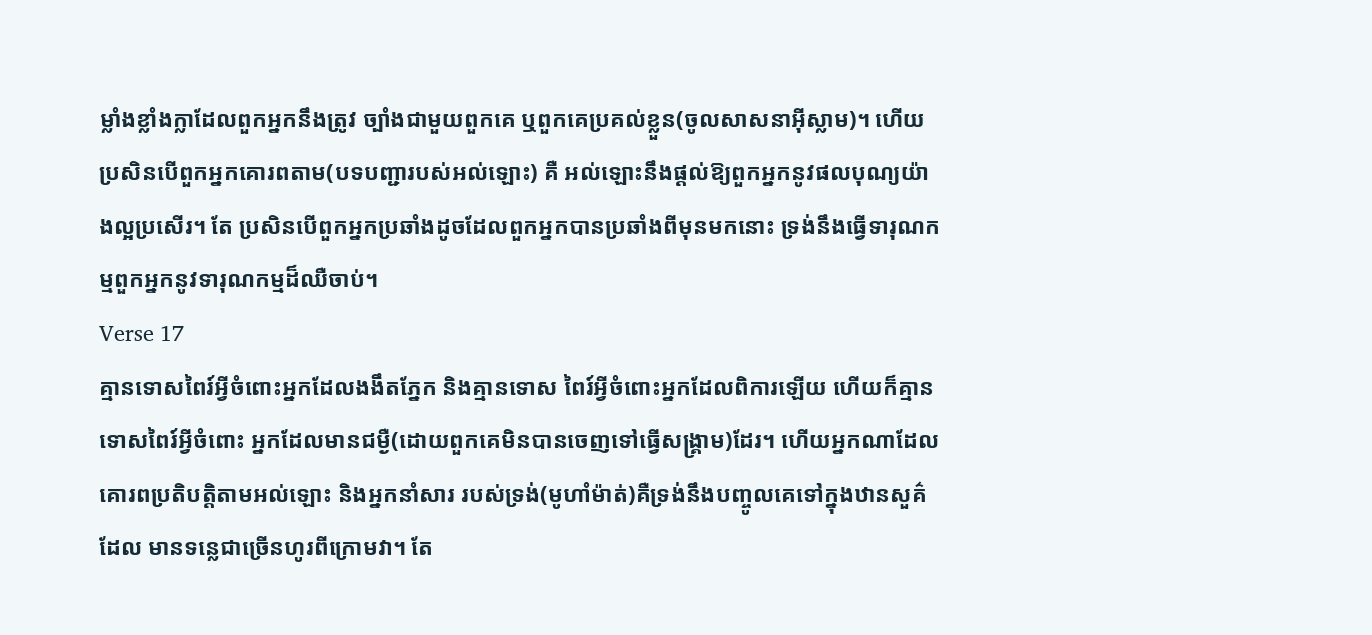ម្លាំងខ្លាំងក្លាដែលពួកអ្នកនឹងត្រូវ ច្បាំងជាមួយពួកគេ ឬពួកគេប្រគល់ខ្លួន(ចូលសាសនាអ៊ីស្លាម)។ ហើយប្រសិនបើពួកអ្នកគោរពតាម(បទបញ្ជារបស់អល់ឡោះ) គឺ អល់ឡោះនឹងផ្ដល់ឱ្យពួកអ្នកនូវផលបុណ្យយ៉ាងល្អប្រសើរ។ តែ ប្រសិនបើពួកអ្នកប្រឆាំងដូចដែលពួកអ្នកបានប្រឆាំងពីមុនមកនោះ ទ្រង់នឹងធ្វើទារុណកម្មពួកអ្នកនូវទារុណកម្មដ៏ឈឺចាប់។
Verse 17
គ្មានទោសពៃរ៍អ្វីចំពោះអ្នកដែលងងឹតភ្នែក និងគ្មានទោស ពៃរ៍អ្វីចំពោះអ្នកដែលពិការឡើយ ហើយក៏គ្មានទោសពៃរ៍អ្វីចំពោះ អ្នកដែលមានជម្ងឺ(ដោយពួកគេមិនបានចេញទៅធ្វើសង្គ្រាម)ដែរ។ ហើយអ្នកណាដែលគោរពប្រតិបត្ដិតាមអល់ឡោះ និងអ្នកនាំសារ របស់ទ្រង់(មូហាំម៉ាត់)គឺទ្រង់នឹងបញ្ចូលគេទៅក្នុងឋានសួគ៌ដែល មានទនេ្លជាច្រើនហូរពីក្រោមវា។ តែ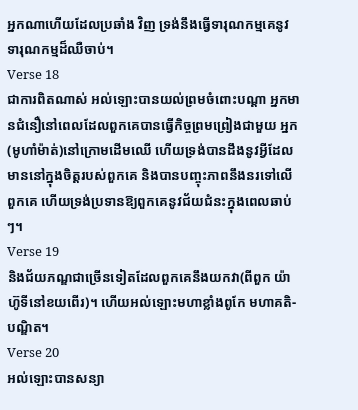អ្នកណាហើយដែលប្រឆាំង វិញ ទ្រង់នឹងធ្វើទារុណកម្មគេនូវទារុណកម្មដ៏ឈឺចាប់។
Verse 18
ជាការពិតណាស់ អល់ឡោះបានយល់ព្រមចំពោះបណ្ដា អ្នកមានជំនឿនៅពេលដែលពួកគេបានធ្វើកិច្ចព្រមព្រៀងជាមួយ អ្នក(មូហាំម៉ាត់)នៅក្រោមដើមឈើ ហើយទ្រង់បានដឹងនូវអ្វីដែល មាននៅក្នុងចិត្ដរបស់ពួកគេ និងបានបញ្ចុះភាពនឹងនរទៅលើពួកគេ ហើយទ្រង់ប្រទានឱ្យពួកគេនូវជ័យជំនះក្នុងពេលឆាប់ៗ។
Verse 19
និងជ័យភណ្ឌជាច្រើនទៀតដែលពួកគេនឹងយកវា(ពីពួក យ៉ាហ៊ូទីនៅខយពើរ)។ ហើយអល់ឡោះមហាខ្លាំងពូកែ មហាគតិ-បណ្ឌិត។
Verse 20
អល់ឡោះបានសន្យា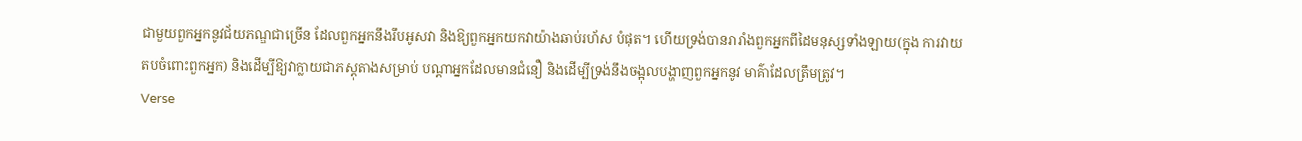ជាមួយពួកអ្នកនូវជ័យភណ្ឌជាច្រើន ដែលពួកអ្នកនឹងរឹបអូសវា និងឱ្យពួកអ្នកយកវាយ៉ាងឆាប់រហ័ស បំផុត។ ហើយទ្រង់បានរារាំងពួកអ្នកពីដៃមនុស្សទាំងឡាយ(ក្នុង ការវាយតបចំពោះពួកអ្នក) និងដើម្បីឱ្យវាក្លាយជាភស្ដុតាងសម្រាប់ បណ្ដាអ្នកដែលមានជំនឿ និងដើម្បីទ្រង់នឹងចង្អុលបង្ហាញពួកអ្នកនូវ មាគ៌ាដែលត្រឹមត្រូវ។
Verse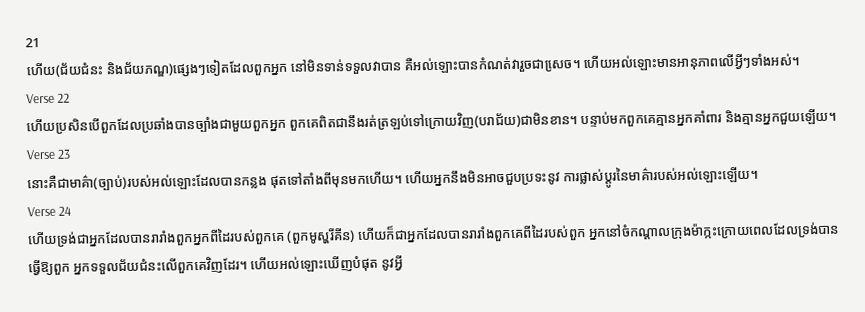21
ហើយ(ជ័យជំនះ និងជ័យភណ្ឌ)ផេ្សងៗទៀតដែលពួកអ្នក នៅមិនទាន់ទទួលវាបាន គឺអល់ឡោះបានកំណត់វារួចជាសេ្រច។ ហើយអល់ឡោះមានអានុភាពលើអ្វីៗទាំងអស់។
Verse 22
ហើយប្រសិនបើពួកដែលប្រឆាំងបានច្បាំងជាមួយពួកអ្នក ពួកគេពិតជានឹងរត់ត្រឡប់ទៅក្រោយវិញ(បរាជ័យ)ជាមិនខាន។ បន្ទាប់មកពួកគេគ្មានអ្នកគាំពារ និងគ្មានអ្នកជួយឡើយ។
Verse 23
នោះគឺជាមាគ៌ា(ច្បាប់)របស់អល់ឡោះដែលបានកន្លង ផុតទៅតាំងពីមុនមកហើយ។ ហើយអ្នកនឹងមិនអាចជួបប្រទះនូវ ការផ្លាស់ប្ដូរនៃមាគ៌ារបស់អល់ឡោះឡើយ។
Verse 24
ហើយទ្រង់ជាអ្នកដែលបានរារាំងពួកអ្នកពីដៃរបស់ពួកគេ (ពួកមូស្ហរីគីន) ហើយក៏ជាអ្នកដែលបានរារាំងពួកគេពីដៃរបស់ពួក អ្នកនៅចំកណ្ដាលក្រុងម៉ាក្កះក្រោយពេលដែលទ្រង់បានធ្វើឱ្យពួក អ្នកទទួលជ័យជំនះលើពួកគេវិញដែរ។ ហើយអល់ឡោះឃើញបំផុត នូវអ្វី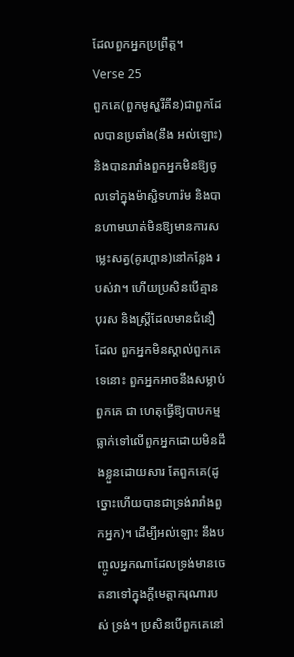ដែលពួកអ្នកប្រព្រឹត្ដ។
Verse 25
ពួកគេ(ពួកមូស្ហរីគីន)ជាពួកដែលបានប្រឆាំង(នឹង អល់ឡោះ) និងបានរារាំងពួកអ្នកមិនឱ្យចូលទៅក្នុងម៉ាស្ជិទហារ៉ម និងបានហាមឃាត់មិនឱ្យមានការសមេ្លះសត្វ(គូរហ្ពាន)នៅកន្លែង របស់វា។ ហើយប្រសិនបើគ្មានបុរស និងស្ដ្រីដែលមានជំនឿដែល ពួកអ្នកមិនស្គាល់ពួកគេទេនោះ ពួកអ្នកអាចនឹងសម្លាប់ពួកគេ ជា ហេតុធ្វើឱ្យបាបកម្មធ្លាក់ទៅលើពួកអ្នកដោយមិនដឹងខ្លួនដោយសារ តែពួកគេ(ដូច្នោះហើយបានជាទ្រង់រារាំងពួកអ្នក)។ ដើម្បីអល់ឡោះ នឹងបញ្ចូលអ្នកណាដែលទ្រង់មានចេតនាទៅក្នុងក្ដីមេត្ដាករុណារបស់ ទ្រង់។ ប្រសិនបើពួកគេនៅ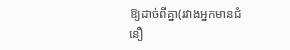ឱ្យដាច់ពីគ្នា(រវាងអ្នកមានជំនឿ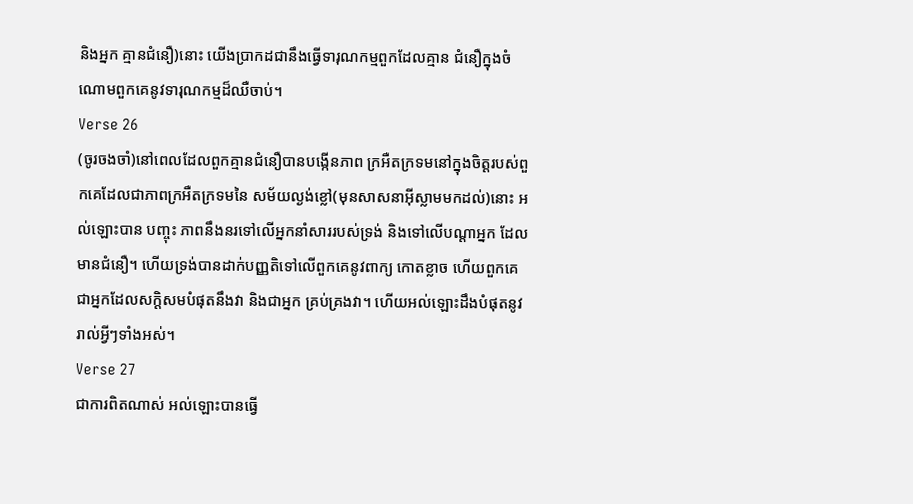និងអ្នក គ្មានជំនឿ)នោះ យើងប្រាកដជានឹងធ្វើទារុណកម្មពួកដែលគ្មាន ជំនឿក្នុងចំណោមពួកគេនូវទារុណកម្មដ៏ឈឺចាប់។
Verse 26
(ចូរចងចាំ)នៅពេលដែលពួកគ្មានជំនឿបានបង្កើនភាព ក្រអឺតក្រទមនៅក្នុងចិត្ដរបស់ពួកគេដែលជាភាពក្រអឺតក្រទមនៃ សម័យល្ងង់ខ្លៅ(មុនសាសនាអ៊ីស្លាមមកដល់)នោះ អល់ឡោះបាន បញ្ចុះ ភាពនឹងនរទៅលើអ្នកនាំសាររបស់ទ្រង់ និងទៅលើបណ្ដាអ្នក ដែលមានជំនឿ។ ហើយទ្រង់បានដាក់បញ្ញតិទៅលើពួកគេនូវពាក្យ កោតខ្លាច ហើយពួកគេជាអ្នកដែលសក្ដិសមបំផុតនឹងវា និងជាអ្នក គ្រប់គ្រងវា។ ហើយអល់ឡោះដឹងបំផុតនូវរាល់អ្វីៗទាំងអស់។
Verse 27
ជាការពិតណាស់ អល់ឡោះបានធ្វើ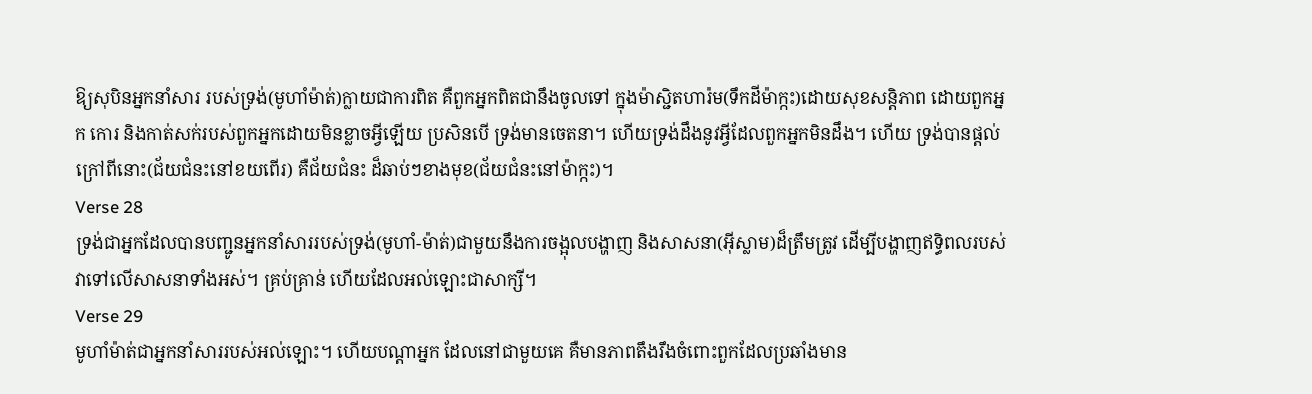ឱ្យសុបិនអ្នកនាំសារ របស់ទ្រង់(មូហាំម៉ាត់)ក្លាយជាការពិត គឺពួកអ្នកពិតជានឹងចូលទៅ ក្នុងម៉ាស្ជិតហារ៉ម(ទឹកដីម៉ាក្កះ)ដោយសុខសន្ដិភាព ដោយពួកអ្នក កោរ និងកាត់សក់របស់ពួកអ្នកដោយមិនខ្លាចអ្វីឡើយ ប្រសិនបើ ទ្រង់មានចេតនា។ ហើយទ្រង់ដឹងនូវអ្វីដែលពួកអ្នកមិនដឹង។ ហើយ ទ្រង់បានផ្ដល់ក្រៅពីនោះ(ជ័យជំនះនៅខយពើរ) គឺជ័យជំនះ ដ៏ឆាប់ៗខាងមុខ(ជ័យជំនះនៅម៉ាក្កះ)។
Verse 28
ទ្រង់ជាអ្នកដែលបានបញ្ជូនអ្នកនាំសាររបស់ទ្រង់(មូហាំ-ម៉ាត់)ជាមួយនឹងការចង្អុលបង្ហាញ និងសាសនា(អ៊ីស្លាម)ដ៏ត្រឹមត្រូវ ដើម្បីបង្ហាញឥទ្ធិពលរបស់វាទៅលើសាសនាទាំងអស់។ គ្រប់គ្រាន់ ហើយដែលអល់ឡោះជាសាក្សី។
Verse 29
មូហាំម៉ាត់ជាអ្នកនាំសាររបស់អល់ឡោះ។ ហើយបណ្ដាអ្នក ដែលនៅជាមួយគេ គឺមានភាពតឹងរឹងចំពោះពួកដែលប្រឆាំងមាន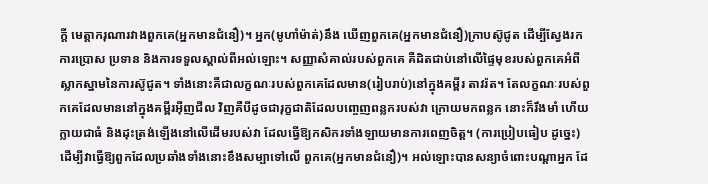ក្ដី មេត្ដាករុណារវាងពួកគេ(អ្នកមានជំនឿ)។ អ្នក(មូហាំម៉ាត់)នឹង ឃើញពួកគេ(អ្នកមានជំនឿ)ក្រាបស៊ូជូត ដើម្បីស្វែងរកការប្រោស ប្រទាន និងការទទួលស្គាល់ពីអល់ឡោះ។ សញ្ញាសំគាល់របស់ពួកគេ គឺដិតជាប់នៅលើផ្ទៃមុខរបស់ពួកគេអំពីស្លាកស្នាមនៃការស៊ូជូត។ ទាំងនោះគឺជាលក្ខណៈរបស់ពួកគេដែលមាន(រៀបរាប់)នៅក្នុងគម្ពីរ តាវរ៉ត។ តែលក្ខណៈរបស់ពួកគេដែលមាននៅក្នុងគម្ពីរអ៊ីញជីល វិញគឺបីដូចជារុក្ខជាតិដែលបពោ្ចញពន្លករបស់វា ក្រោយមកពន្លក នោះក៏រឹងមាំ ហើយក្លាយជាធំ និងដុះត្រង់ឡើងនៅលើដើមរបស់វា ដែលធ្វើឱ្យកសិករទាំងឡាយមានការពេញចិត្ដ។ (ការប្រៀបធៀប ដូចេ្នះ) ដើម្បីវាធ្វើឱ្យពួកដែលប្រឆាំងទាំងនោះខឹងសម្បាទៅលើ ពួកគេ(អ្នកមានជំនឿ)។ អល់ឡោះបានសន្យាចំពោះបណ្ដាអ្នក ដែ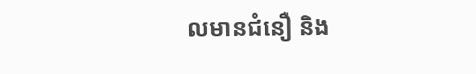លមានជំនឿ និង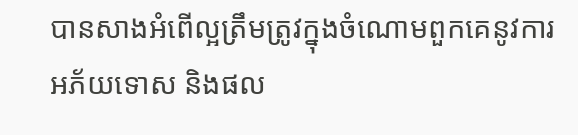បានសាងអំពើល្អត្រឹមត្រូវក្នុងចំណោមពួកគេនូវការអភ័យទោស និងផល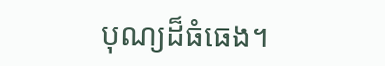បុណ្យដ៏ធំធេង។